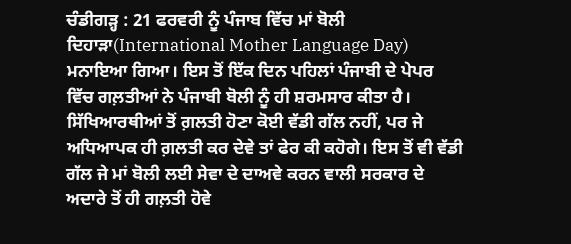ਚੰਡੀਗੜ੍ਹ : 21 ਫਰਵਰੀ ਨੂੰ ਪੰਜਾਬ ਵਿੱਚ ਮਾਂ ਬੋਲੀ ਦਿਹਾੜਾ(International Mother Language Day) ਮਨਾਇਆ ਗਿਆ। ਇਸ ਤੋਂ ਇੱਕ ਦਿਨ ਪਹਿਲਾਂ ਪੰਜਾਬੀ ਦੇ ਪੇਪਰ ਵਿੱਚ ਗਲ਼ਤੀਆਂ ਨੇ ਪੰਜਾਬੀ ਬੋਲੀ ਨੂੰ ਹੀ ਸ਼ਰਮਸਾਰ ਕੀਤਾ ਹੈ। ਸਿੱਖਿਆਰਥੀਆਂ ਤੋਂ ਗ਼ਲਤੀ ਹੋਣਾ ਕੋਈ ਵੱਡੀ ਗੱਲ ਨਹੀਂ, ਪਰ ਜੇ ਅਧਿਆਪਕ ਹੀ ਗ਼ਲਤੀ ਕਰ ਦੇਵੇ ਤਾਂ ਫੇਰ ਕੀ ਕਹੋਗੇ। ਇਸ ਤੋਂ ਵੀ ਵੱਡੀ ਗੱਲ ਜੇ ਮਾਂ ਬੋਲੀ ਲਈ ਸੇਵਾ ਦੇ ਦਾਅਵੇ ਕਰਨ ਵਾਲੀ ਸਰਕਾਰ ਦੇ ਅਦਾਰੇ ਤੋਂ ਹੀ ਗਲ਼ਤੀ ਹੋਵੇ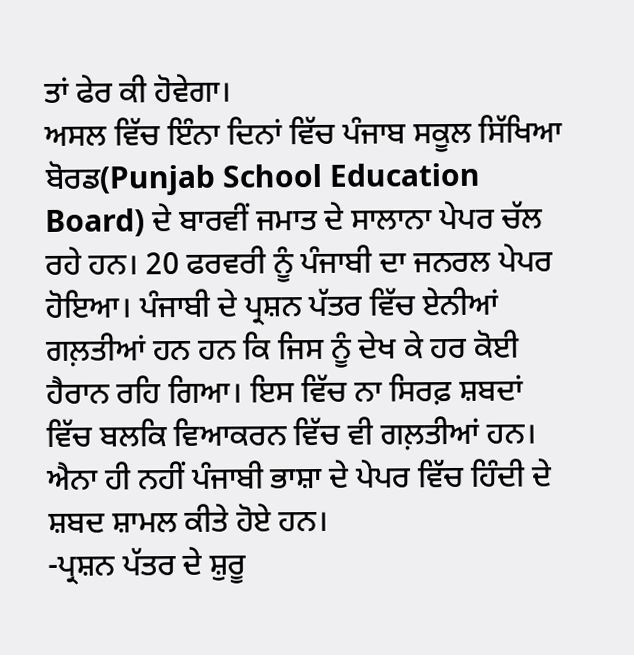ਤਾਂ ਫੇਰ ਕੀ ਹੋਵੇਗਾ।
ਅਸਲ ਵਿੱਚ ਇੰਨਾ ਦਿਨਾਂ ਵਿੱਚ ਪੰਜਾਬ ਸਕੂਲ ਸਿੱਖਿਆ ਬੋਰਡ(Punjab School Education Board) ਦੇ ਬਾਰਵੀਂ ਜਮਾਤ ਦੇ ਸਾਲਾਨਾ ਪੇਪਰ ਚੱਲ ਰਹੇ ਹਨ। 20 ਫਰਵਰੀ ਨੂੰ ਪੰਜਾਬੀ ਦਾ ਜਨਰਲ ਪੇਪਰ ਹੋਇਆ। ਪੰਜਾਬੀ ਦੇ ਪ੍ਰਸ਼ਨ ਪੱਤਰ ਵਿੱਚ ਏਨੀਆਂ ਗਲ਼ਤੀਆਂ ਹਨ ਹਨ ਕਿ ਜਿਸ ਨੂੰ ਦੇਖ ਕੇ ਹਰ ਕੋਈ ਹੈਰਾਨ ਰਹਿ ਗਿਆ। ਇਸ ਵਿੱਚ ਨਾ ਸਿਰਫ਼ ਸ਼ਬਦਾਂ ਵਿੱਚ ਬਲਕਿ ਵਿਆਕਰਨ ਵਿੱਚ ਵੀ ਗਲ਼ਤੀਆਂ ਹਨ। ਐਨਾ ਹੀ ਨਹੀਂ ਪੰਜਾਬੀ ਭਾਸ਼ਾ ਦੇ ਪੇਪਰ ਵਿੱਚ ਹਿੰਦੀ ਦੇ ਸ਼ਬਦ ਸ਼ਾਮਲ ਕੀਤੇ ਹੋਏ ਹਨ।
-ਪ੍ਰਸ਼ਨ ਪੱਤਰ ਦੇ ਸ਼ੁਰੂ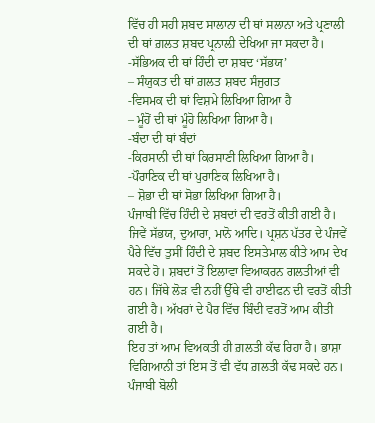ਵਿੱਚ ਹੀ ਸਹੀ ਸ਼ਬਦ ਸਾਲਾਨਾ ਦੀ ਥਾਂ ਸਲਾਨਾ ਅਤੇ ਪ੍ਰਣਾਲੀ ਦੀ ਥਾਂ ਗ਼ਲਤ ਸ਼ਬਦ ਪ੍ਰਨਾਲ਼ੀ ਦੇਖਿਆ ਜਾ ਸਕਦਾ ਹੈ।
-ਸੱਭਿਅਕ ਦੀ ਥਾਂ ਹਿੰਦੀ ਦਾ ਸ਼ਬਦ ‘ਸੱਭਯ’
– ਸੰਯੁਕਤ ਦੀ ਥਾਂ ਗ਼ਲਤ ਸ਼ਬਦ ਸੰਜੁਗਤ
-ਵਿਸਮਕ ਦੀ ਥਾਂ ਵਿਸ਼ਮੇ ਲਿਖਿਆ ਗਿਆ ਹੈ
– ਮੂੰਹੋਂ ਦੀ ਥਾਂ ਮੂੰਹੋ ਲਿਖਿਆ ਗਿਆ ਹੈ।
-ਬੰਦਾ ਦੀ ਥਾਂ ਬੰਦਾਂ
-ਕਿਰਸਾਨੀ ਦੀ ਥਾਂ ਕਿਰਸਾਣੀ ਲਿਖਿਆ ਗਿਆ ਹੈ।
-ਪੌਰਾਣਿਕ ਦੀ ਥਾਂ ਪੁਰਾਣਿਕ ਲਿਖਿਆ ਹੈ।
– ਸ਼ੋਭਾ ਦੀ ਥਾਂ ਸੋਭਾ ਲਿਖਿਆ ਗਿਆ ਹੈ।
ਪੰਜਾਬੀ ਵਿੱਚ ਹਿੰਦੀ ਦੇ ਸ਼ਬਦਾਂ ਦੀ ਵਰਤੋਂ ਕੀਤੀ ਗਈ ਹੈ। ਜਿਵੇਂ ਸੱਭਯ, ਦੁਆਰਾ, ਮਾਨੋ ਆਦਿ। ਪ੍ਰਸ਼ਨ ਪੱਤਰ ਦੇ ਪੰਜਵੇਂ ਪੈਰੇ ਵਿੱਚ ਤੁਸੀਂ ਹਿੰਦੀ ਦੇ ਸ਼ਬਦ ਇਸਤੇਮਾਲ ਕੀਤੇ ਆਮ ਦੇਖ ਸਕਦੇ ਹੋ। ਸ਼ਬਦਾਂ ਤੋਂ ਇਲਾਵਾ ਵਿਆਕਰਨ ਗਲਤੀਆਂ ਵੀ ਹਨ। ਜਿੱਥੇ ਲੋੜ ਵੀ ਨਹੀਂ ਉੱਥੇ ਵੀ ਹਾਈਫਨ ਦੀ ਵਰਤੋਂ ਕੀਤੀ ਗਈ ਹੈ। ਅੱਖਰਾਂ ਦੇ ਪੈਰ ਵਿੱਚ ਬਿੰਦੀ ਵਰਤੋਂ ਆਮ ਕੀਤੀ ਗਈ ਹੈ।
ਇਹ ਤਾਂ ਆਮ ਵਿਅਕਤੀ ਹੀ ਗ਼ਲਤੀ ਕੱਢ ਰਿਹਾ ਹੈ। ਭਾਸ਼ਾ ਵਿਗਿਆਨੀ ਤਾਂ ਇਸ ਤੋਂ ਵੀ ਵੱਧ ਗ਼ਲਤੀ ਕੱਢ ਸਕਦੇ ਹਨ।
ਪੰਜਾਬੀ ਬੋਲੀ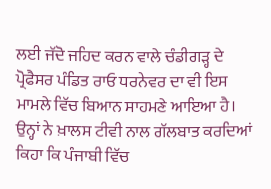ਲਈ ਜੱਦੋ ਜਹਿਦ ਕਰਨ ਵਾਲੇ ਚੰਡੀਗੜ੍ਹ ਦੇ ਪ੍ਰੋਫੈਸਰ ਪੰਡਿਤ ਰਾਓ ਧਰਨੇਵਰ ਦਾ ਵੀ ਇਸ ਮਾਮਲੇ ਵਿੱਚ ਬਿਆਨ ਸਾਹਮਣੇ ਆਇਆ ਹੈ। ਉਨ੍ਹਾਂ ਨੇ ਖ਼ਾਲਸ ਟੀਵੀ ਨਾਲ ਗੱਲਬਾਤ ਕਰਦਿਆਂ ਕਿਹਾ ਕਿ ਪੰਜਾਬੀ ਵਿੱਚ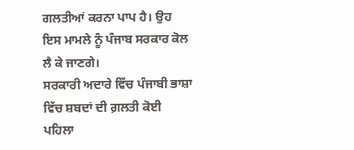ਗਲਤੀਆਂ ਕਰਨਾ ਪਾਪ ਹੈ। ਉਹ ਇਸ ਮਾਮਲੇ ਨੂੰ ਪੰਜਾਬ ਸਰਕਾਰ ਕੋਲ ਲੈ ਕੇ ਜਾਣਗੇ।
ਸਰਕਾਰੀ ਅਦਾਰੇ ਵਿੱਚ ਪੰਜਾਬੀ ਭਾਸ਼ਾ ਵਿੱਚ ਸ਼ਬਦਾਂ ਦੀ ਗ਼ਲਤੀ ਕੋਈ ਪਹਿਲਾ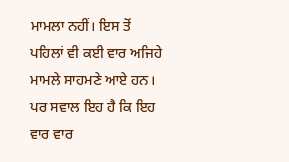ਮਾਮਲਾ ਨਹੀਂ। ਇਸ ਤੋਂ ਪਹਿਲਾਂ ਵੀ ਕਈ ਵਾਰ ਅਜਿਹੇ ਮਾਮਲੇ ਸਾਹਮਣੇ ਆਏ ਹਨ। ਪਰ ਸਵਾਲ ਇਹ ਹੈ ਕਿ ਇਹ ਵਾਰ ਵਾਰ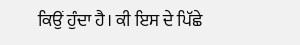ਕਿਉਂ ਹੁੰਦਾ ਹੈ। ਕੀ ਇਸ ਦੇ ਪਿੱਛੇ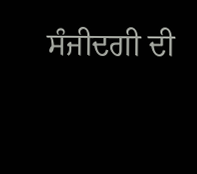ਸੰਜੀਦਗੀ ਦੀ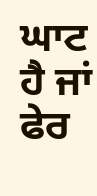ਘਾਟ ਹੈ ਜਾਂ ਫੇਰ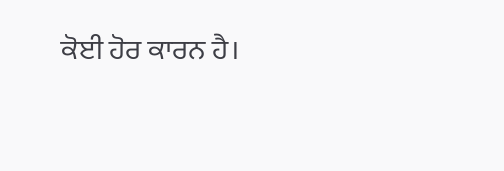ਕੋਈ ਹੋਰ ਕਾਰਨ ਹੈ।